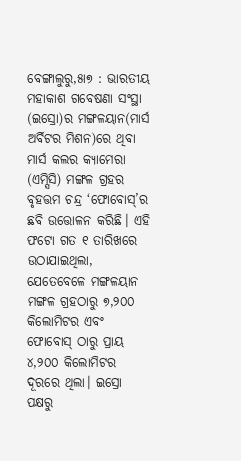ବେଙ୍ଗାଲୁରୁ,୫ା୭ : ଭାରତୀୟ ମହାକାଶ ଗବେଷଣା ସଂସ୍ଥା (ଇସ୍ରୋ)ର ମଙ୍ଗଳୟାନ(ମାର୍ସ ଅର୍ବିଟର ମିଶନ)ରେ ଥିବା ମାର୍ସ କଲର କ୍ୟାମେରା (ଏମ୍ସିସି) ମଙ୍ଗଳ ଗ୍ରହର ବୃହତ୍ତମ ଚନ୍ଦ୍ର ‘ଫୋବୋସ୍’ର ଛବି ଉତ୍ତୋଳନ କରିଛି। ଏହି ଫଟୋ ଗତ ୧ ତାରିଖରେ ଉଠାଯାଇଥିଲା, ଯେତେବେଳେ ମଙ୍ଗଳୟାନ ମଙ୍ଗଳ ଗ୍ରହଠାରୁ ୭,୨୦୦ କିଲୋମିଟର ଏବଂ ଫୋବୋସ୍ ଠାରୁ ପ୍ରାୟ ୪,୨୦୦ କିଲୋମିଟର ଦୂରରେ ଥିଲା। ଇସ୍ରୋ ପକ୍ଷରୁ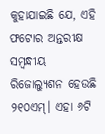କୁହାଯାଇଛି ଯେ, ଏହି ଫଟୋର ଅନ୍ତରୀକ୍ଷ ସମ୍ବନ୍ଧୀୟ ରିଜୋଲ୍ୟୁଶନ ହେଉଛି ୨୧୦ଏମ୍। ଏହା ୬ଟି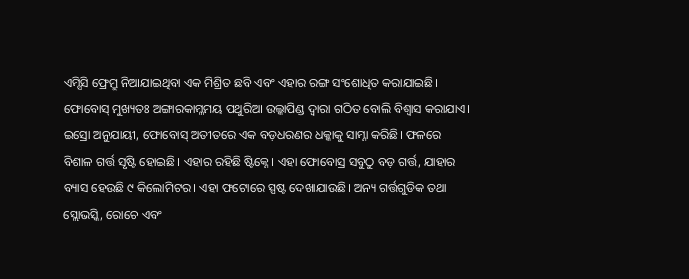ଏମ୍ସିସି ଫ୍ରେମ୍ରୁ ନିଆଯାଇଥିବା ଏକ ମିଶ୍ରିତ ଛବି ଏବଂ ଏହାର ରଙ୍ଗ ସଂଶୋଧିତ କରାଯାଇଛି।
ଫୋବୋସ୍ ମୁଖ୍ୟତଃ ଅଙ୍ଗାରକାମ୍ଳମୟ ପଥୁରିଆ ଉଲ୍କାପିଣ୍ଡ ଦ୍ୱାରା ଗଠିତ ବୋଲି ବିଶ୍ୱାସ କରାଯାଏ। ଇସ୍ରୋ ଅନୁଯାୟୀ, ଫୋବୋସ୍ ଅତୀତରେ ଏକ ବଡ଼ଧରଣର ଧକ୍କାକୁ ସାମ୍ନା କରିଛି। ଫଳରେ ବିଶାଳ ଗର୍ତ୍ତ ସୃଷ୍ଟି ହୋଇଛି। ଏହାର ରହିଛି ଷ୍ଟିକ୍ନେ। ଏହା ଫୋବୋସ୍ର ସବୁଠୁ ବଡ଼ ଗର୍ତ୍ତ, ଯାହାର ବ୍ୟାସ ହେଉଛି ୯ କିଲୋମିଟର। ଏହା ଫଟୋରେ ସ୍ପଷ୍ଟ ଦେଖାଯାଉଛି। ଅନ୍ୟ ଗର୍ତ୍ତଗୁଡିକ ତଥା ସ୍ଲୋଭସ୍କି, ରୋଚେ ଏବଂ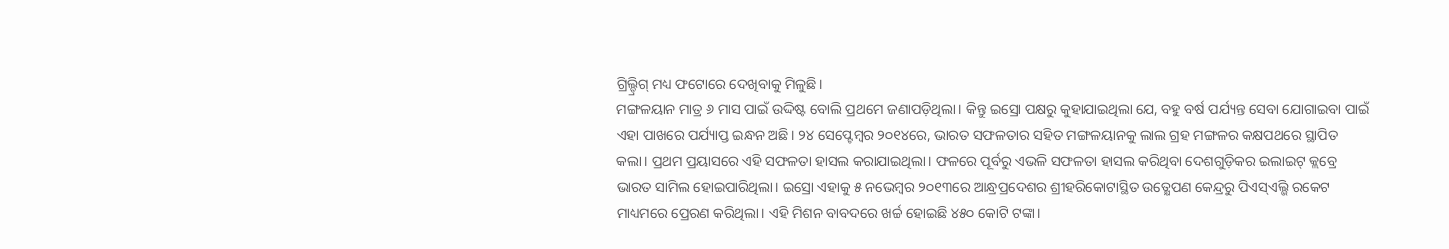ଗ୍ରିଲ୍ଡ୍ରିଗ୍ ମଧ୍ୟ ଫଟୋରେ ଦେଖିବାକୁ ମିଳୁଛି।
ମଙ୍ଗଳୟାନ ମାତ୍ର ୬ ମାସ ପାଇଁ ଉଦ୍ଦିଷ୍ଟ ବୋଲି ପ୍ରଥମେ ଜଣାପଡ଼ିଥିଲା। କିନ୍ତୁ ଇସ୍ରୋ ପକ୍ଷରୁ କୁହାଯାଇଥିଲା ଯେ, ବହୁ ବର୍ଷ ପର୍ଯ୍ୟନ୍ତ ସେବା ଯୋଗାଇବା ପାଇଁ ଏହା ପାଖରେ ପର୍ଯ୍ୟାପ୍ତ ଇନ୍ଧନ ଅଛି। ୨୪ ସେପ୍ଟେମ୍ବର ୨୦୧୪ରେ, ଭାରତ ସଫଳତାର ସହିତ ମଙ୍ଗଳୟାନକୁ ଲାଲ ଗ୍ରହ ମଙ୍ଗଳର କକ୍ଷପଥରେ ସ୍ଥାପିତ କଲା। ପ୍ରଥମ ପ୍ରୟାସରେ ଏହି ସଫଳତା ହାସଲ କରାଯାଇଥିଲା। ଫଳରେ ପୂର୍ବରୁ ଏଭଳି ସଫଳତା ହାସଲ କରିଥିବା ଦେଶଗୁଡ଼ିକର ଇଲାଇଟ୍ କ୍ଲବ୍ରେ ଭାରତ ସାମିଲ ହୋଇପାରିଥିଲା। ଇସ୍ରୋ ଏହାକୁ ୫ ନଭେମ୍ବର ୨୦୧୩ରେ ଆନ୍ଧ୍ରପ୍ରଦେଶର ଶ୍ରୀହରିକୋଟାସ୍ଥିତ ଉତ୍କ୍ଷେପଣ କେନ୍ଦ୍ରରୁ ପିଏସ୍ଏଲ୍ଭି ରକେଟ ମାଧ୍ୟମରେ ପ୍ରେରଣ କରିଥିଲା। ଏହି ମିଶନ ବାବଦରେ ଖର୍ଚ୍ଚ ହୋଇଛି ୪୫୦ କୋଟି ଟଙ୍କା।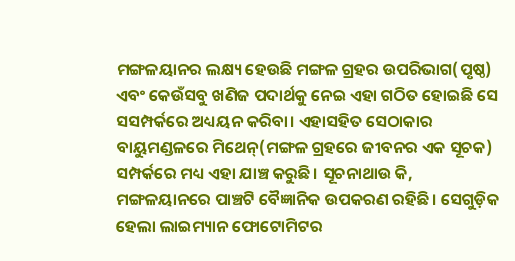ମଙ୍ଗଳୟାନର ଲକ୍ଷ୍ୟ ହେଉଛି ମଙ୍ଗଳ ଗ୍ରହର ଉପରିଭାଗ(ପୃଷ୍ଠ) ଏବଂ କେଉଁସବୁ ଖଣିଜ ପଦାର୍ଥକୁ ନେଇ ଏହା ଗଠିତ ହୋଇଛି ସେ ସସମ୍ପର୍କରେ ଅଧ୍ୟୟନ କରିବା। ଏହାସହିତ ସେଠାକାର ବାୟୁମଣ୍ଡଳରେ ମିଥେନ୍(ମଙ୍ଗଳ ଗ୍ରହରେ ଜୀବନର ଏକ ସୂଚକ) ସମ୍ପର୍କରେ ମଧ୍ୟ ଏହା ଯାଞ୍ଚ କରୁଛି। ସୂଚନାଥାଉ କି, ମଙ୍ଗଳୟାନରେ ପାଞ୍ଚଟି ବୈଜ୍ଞାନିକ ଉପକରଣ ରହିଛି। ସେଗୁଡ଼ିକ ହେଲା ଲାଇମ୍ୟାନ ଫୋଟୋମିଟର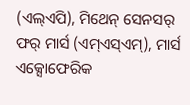(ଏଲ୍ଏପି), ମିଥେନ୍ ସେନସର୍ ଫର୍ ମାର୍ସ (ଏମ୍ଏସ୍ଏମ୍), ମାର୍ସ ଏକ୍ସୋଫେରିକ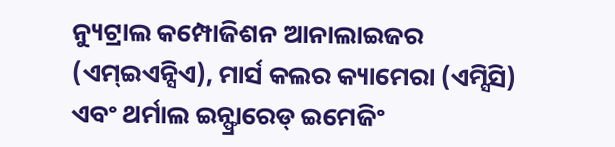ନ୍ୟୁଟ୍ରାଲ କମ୍ପୋଜିଶନ ଆନାଲାଇଜର (ଏମ୍ଇଏନ୍ସିଏ), ମାର୍ସ କଲର କ୍ୟାମେରା (ଏମ୍ସିସି) ଏବଂ ଥର୍ମାଲ ଇନ୍ଫ୍ରାରେଡ୍ ଇମେଜିଂ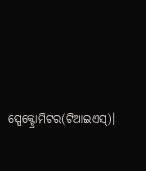ସ୍ପେକ୍ଟ୍ରୋମିଟର(ଟିଆଇଏସ୍)।